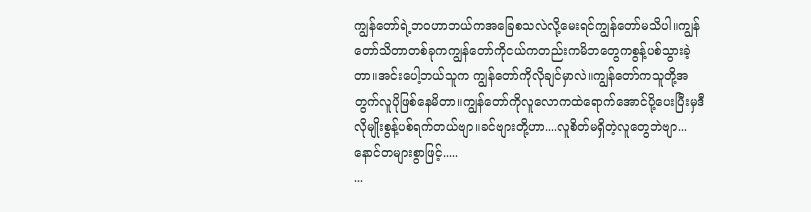ကျွန်တော်ရဲ့ဘဝဟာဘယ်ကအခြေစသလဲလို့မေးရင်ကျွန်တော်မသိပါ။ကျွန်တော်သိတာတစ်ခုကကျွန်တော်ကိုငယ်ကတည်းကမိဘတွေကစွန့်ပစ်သွားခဲ့တာ။အင်းပေါ့ဘယ်သူက ကျွန်တော်ကိုလိုချင်မှာလဲ။ကျွန်တော်ကသူတို့အတွက်လူပိုဖြစ်နေမိတာ။ကျွန်တော်ကိုလူလောကထဲရောက်အောင်ပို့ပေးပြီးမှဒီလိုမျိုးစွန့်ပစ်ရက်တယ်ဗျာ။ခင်ဗျားတို့ဟာ....လူစိတ်မရှိတဲ့လူတွေဘဲဗျာ...နောင်တများစွာဖြင့်.....
...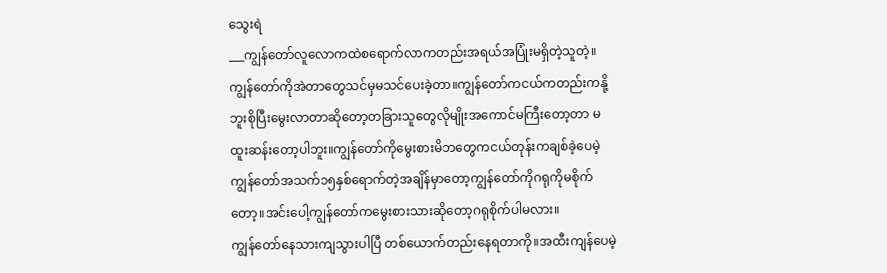သွေးရဲ
___ကျွန်တော်လူလောကထဲစရောက်လာကတည်းအရယ်အပြုံးမရှိတဲ့သူတဲ့။ကျွန်တော်ကိုအဲတာတွေသင်မှမသင်ပေးခဲ့တာ။ကျွန်တော်ကငယ်ကတည်းကနို့ဘူးစိုပြီးမွေးလာတာဆိုတော့တခြားသူတွေလိုမျိုးအကောင်မကြီးတော့တာ မထူးဆန်းတော့ပါဘူး။ကျွန်တော်ကိုမွေးစားမိဘတွေကငယ်တုန်းကချစ်ခဲ့ပေမဲ့ ကျွန်တော်အသက်၁၅နှစ်ရောက်တဲ့အချိန်မှာတော့ကျွန်တော်ကိုဂရုကိုမစိုက်တော့။အင်းပေါ့ကျွန်တော်ကမွေးစားသားဆိုတော့ဂရုစိုက်ပါမလား။
ကျွန်တော်နေသားကျသွားပါပြီ တစ်ယောက်တည်းနေရတာကို။အထီးကျန်ပေမဲ့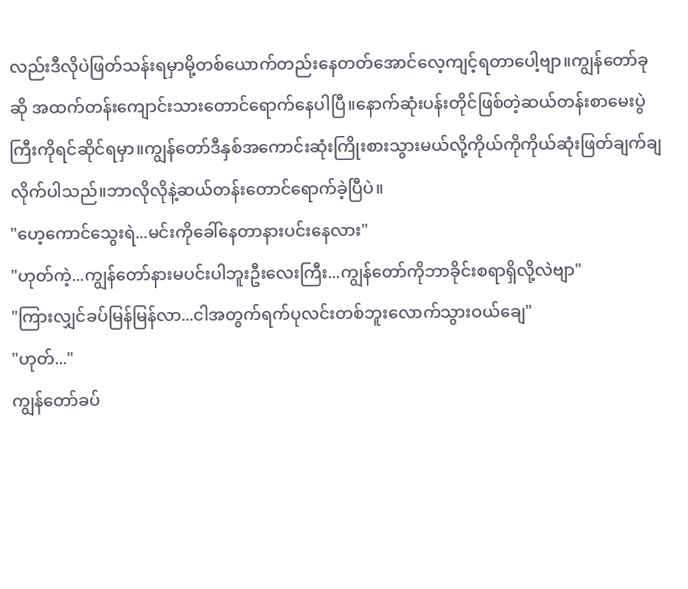လည်းဒီလိုပဲဖြတ်သန်းရမှာမို့တစ်ယောက်တည်းနေတတ်အောင်လေ့ကျင့်ရတာပေါ့ဗျာ။ကျွန်တော်ခုဆို အထက်တန်းကျောင်းသားတောင်ရောက်နေပါပြီ။နောက်ဆုံးပန်းတိုင်ဖြစ်တဲ့ဆယ်တန်းစာမေးပွဲကြီးကိုရင်ဆိုင်ရမှာ။ကျွန်တော်ဒီနှစ်အကောင်းဆုံးကြိုးစားသွားမယ်လို့ကိုယ်ကိုကိုယ်ဆုံးဖြတ်ချက်ချလိုက်ပါသည်။ဘာလိုလိုနဲ့ဆယ်တန်းတောင်ရောက်ခဲ့ပြီပဲ။
"ဟေ့ကောင်သွေးရဲ...မင်းကိုခေါ်နေတာနားပင်းနေလား"
"ဟုတ်ကဲ့...ကျွန်တော်နားမပင်းပါဘူးဦးလေးကြီး...ကျွန်တော်ကိုဘာခိုင်းစရာရှိလို့လဲဗျာ"
"ကြားလျှင်ခပ်မြန်မြန်လာ...ငါအတွက်ရက်ပုလင်းတစ်ဘူးလောက်သွားဝယ်ချေ"
"ဟုတ်..."
ကျွန်တော်ခပ်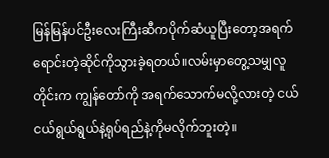မြန်မြန်ပင်ဦးလေးကြီးဆီကပိုက်ဆံယူပြီးတော့အရက်ရောင်းတဲ့ဆိုင်ကိုသွားခဲ့ရတယ်။လမ်းမှာတွေ့သမျှလူတိုင်းက ကျွန်တော်ကို အရက်သောက်မလို့လားတဲ့ ငယ်ငယ်ရွယ်ရွယ်နဲ့ရုပ်ရည်နဲ့ကိုမလိုက်ဘူးတဲ့။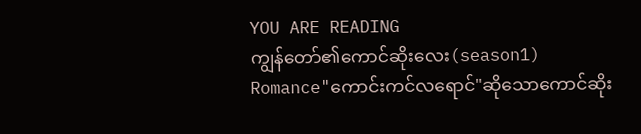YOU ARE READING
ကျွန်တော်၏ကောင်ဆိုးလေး(season1)
Romance"ကောင်းကင်လရောင်"ဆိုသောကောင်ဆိုး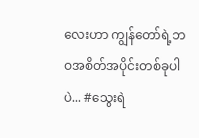လေးဟာ ကျွန်တော်ရဲ့ဘဝအစိတ်အပိုင်းတစ်ခုပါပဲ... #သွေးရဲ